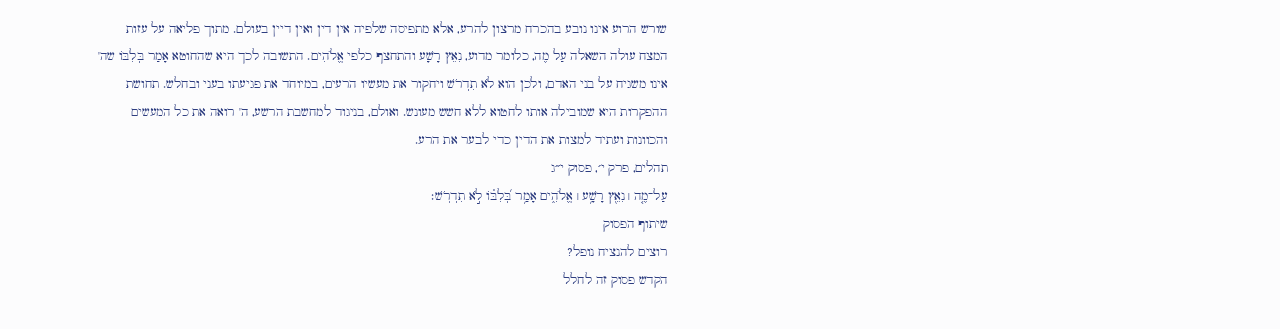שורש הרוע אינו נובע בהכרח מרצון להרע, אלא מתפיסה שלפיה אין דין ואין דיין בעולם. מתוך פליאה על עזות המצח עולה השאלה עַל מֶה, כלומר מדוע, נִאֵץ רָשָׁע והתחצף כלפי אֱלֹהִים. התשובה לכך היא שהחוטא אָמַר בְּלִבּוֹ שה' אינו משגיח על בני האדם, ולכן הוא לֹא תִדְרֹשׁ ויחקור את מעשיו הרעים, במיוחד את פגיעתו בעני ובחלש. תחושת ההפקרות היא שמובילה אותו לחטוא ללא חשש מעונש. ואולם, בניגוד למחשבת הרשע, ה' רואה את כל המעשים והכוונות ועתיד למצות את הדין כדי לבער את הרע.
תהלים, פרק י׳, פסוק י״ג
עַל־מֶ֤ה ׀ נִאֵ֖ץ רָשָׁ֥ע ׀ אֱלֹהִ֑ים אָמַ֥ר בְּ֝לִבּ֗וֹ לֹ֣א תִדְרֹֽשׁ׃
שיתוף הפסוק
רוצים להנציח נופל?
הקדש פסוק זה לחלל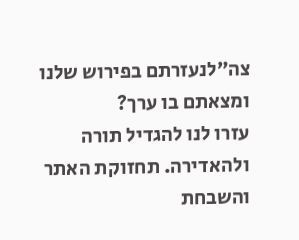צה״לנעזרתם בפירוש שלנו ומצאתם בו ערך?
עזרו לנו להגדיל תורה ולהאדירה. תחזוקת האתר והשבחת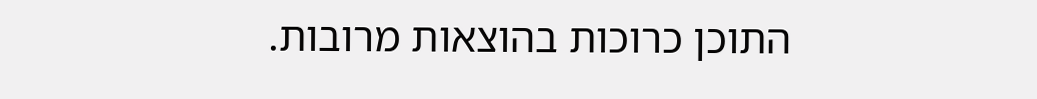התוכן כרוכות בהוצאות מרובות.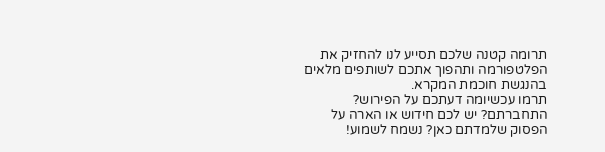תרומה קטנה שלכם תסייע לנו להחזיק את הפלטפורמה ותהפוך אתכם לשותפים מלאים בהנגשת חוכמת המקרא.
תרמו עכשיומה דעתכם על הפירוש?
התחברתם? יש לכם חידוש או הארה על הפסוק שלמדתם כאן? נשמח לשמוע!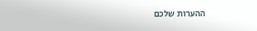ההערות שלכם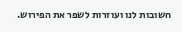חשובות לנו ועוזרות לשפר את הפירוש.